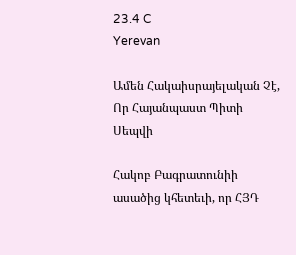23.4 C
Yerevan

Ամեն Հակաիսրայելական Չէ, Որ Հայանպաստ Պիտի Սեպվի

Հակոբ Բագրատունիի ասածից կհետեւի, որ ՀՅԴ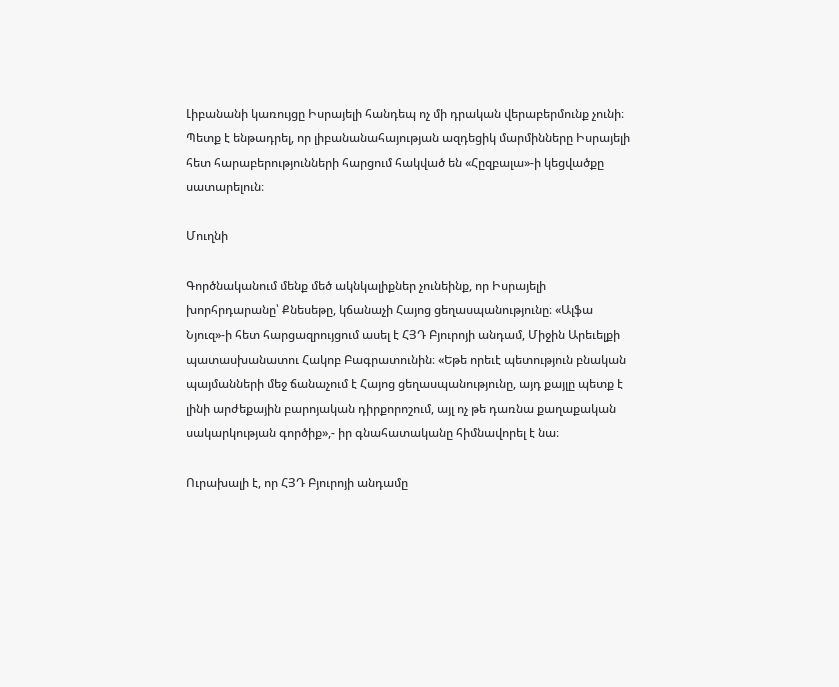Լիբանանի կառույցը Իսրայելի հանդեպ ոչ մի դրական վերաբերմունք չունի։ Պետք է ենթադրել, որ լիբանանահայության ազդեցիկ մարմինները Իսրայելի հետ հարաբերությունների հարցում հակված են «Հըզբալա»-ի կեցվածքը սատարելուն։

Մուղնի

Գործնականում մենք մեծ ակնկալիքներ չունեինք, որ Իսրայելի խորհրդարանը՝ Քնեսեթը, կճանաչի Հայոց ցեղասպանությունը։ «Ալֆա Նյուզ»-ի հետ հարցազրույցում ասել է ՀՅԴ Բյուրոյի անդամ, Միջին Արեւելքի պատասխանատու Հակոբ Բագրատունին։ «Եթե որեւէ պետություն բնական պայմանների մեջ ճանաչում է Հայոց ցեղասպանությունը, այդ քայլը պետք է լինի արժեքային բարոյական դիրքորոշում, այլ ոչ թե դառնա քաղաքական սակարկության գործիք»,- իր գնահատականը հիմնավորել է նա։

Ուրախալի է, որ ՀՅԴ Բյուրոյի անդամը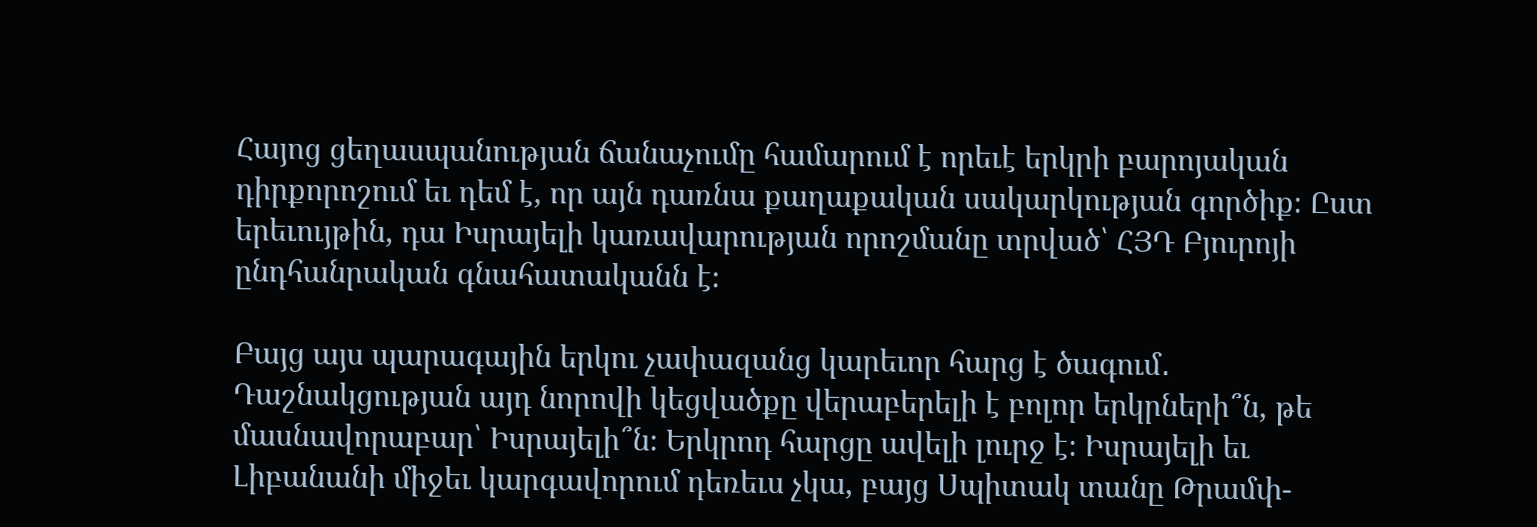Հայոց ցեղասպանության ճանաչումը համարում է որեւէ երկրի բարոյական դիրքորոշում եւ դեմ է, որ այն դառնա քաղաքական սակարկության գործիք։ Ըստ երեւույթին, դա Իսրայելի կառավարության որոշմանը տրված՝ ՀՅԴ Բյուրոյի ընդհանրական գնահատականն է։

Բայց այս պարագային երկու չափազանց կարեւոր հարց է ծագում․ Դաշնակցության այդ նորովի կեցվածքը վերաբերելի է բոլոր երկրների՞ն, թե մասնավորաբար՝ Իսրայելի՞ն։ Երկրոդ հարցը ավելի լուրջ է։ Իսրայելի եւ Լիբանանի միջեւ կարգավորում դեռեւս չկա, բայց Սպիտակ տանը Թրամփ-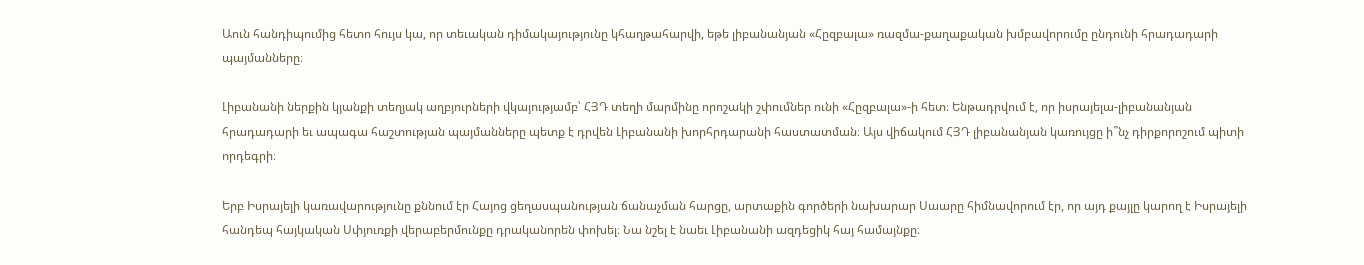Աուն հանդիպումից հետո հույս կա, որ տեւական դիմակայությունը կհաղթահարվի, եթե լիբանանյան «Հըզբալա» ռազմա-քաղաքական խմբավորումը ընդունի հրադադարի պայմանները։

Լիբանանի ներքին կյանքի տեղյակ աղբյուրների վկայությամբ՝ ՀՅԴ տեղի մարմինը որոշակի շփումներ ունի «Հըզբալա»-ի հետ։ Ենթադրվում է, որ իսրայելա-լիբանանյան հրադադարի եւ ապագա հաշտության պայմանները պետք է դրվեն Լիբանանի խորհրդարանի հաստատման։ Այս վիճակում ՀՅԴ լիբանանյան կառույցը ի՞նչ դիրքորոշում պիտի որդեգրի։

Երբ Իսրայելի կառավարությունը քննում էր Հայոց ցեղասպանության ճանաչման հարցը, արտաքին գործերի նախարար Սաարը հիմնավորում էր, որ այդ քայլը կարող է Իսրայելի հանդեպ հայկական Սփյուռքի վերաբերմունքը դրականորեն փոխել։ Նա նշել է նաեւ Լիբանանի ազդեցիկ հայ համայնքը։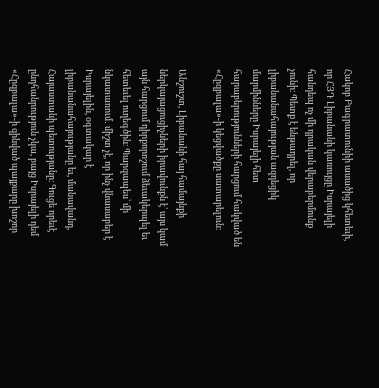Հակոբ Բագրատունիի ասածից կհետեւի, որ ՀՅԴ Լիբանանի կառույցը Իսրայելի հանդեպ ոչ մի դրական վերաբերմունք չունի։ Պետք է ենթադրել, որ լիբանանահայության ազդեցիկ մարմինները Իսրայելի հետ հարաբերությունների հարցում հակված են «Հըզբալա»-ի կեցվածքը սատարելուն։

Անշուշտ, Լիբանանի հայ համայնքի ներկայացուցիչների իրավունքն է՝ այս կամ այն հարցում դիրքորոշում ձեւակերպել եւ հետեւել ուղեգծին։ Պարզապես՝ մի նկատառում․ միշտ չէ, որ ինչ վնասաբեր է Իսրայելին, օգտակար է լիբանանահայությանը եւ, մանավանդ, Հայաստանի պետությանը։ Գուցե որեւէ ընդհանրություն չկա, բայց Իսրայելի դեմ «Հըզբալա»-ի զինված պայքարը խոշոր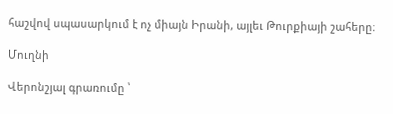հաշվով սպասարկում է ոչ միայն Իրանի, այլեւ Թուրքիայի շահերը։

Մուղնի

Վերոնշյալ գրառումը ՝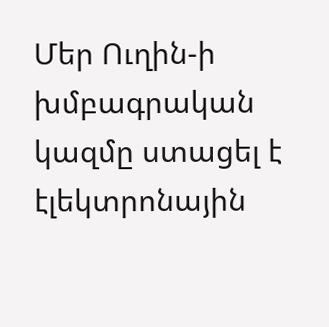Մեր Ուղին‑ի խմբագրական կազմը ստացել է էլեկտրոնային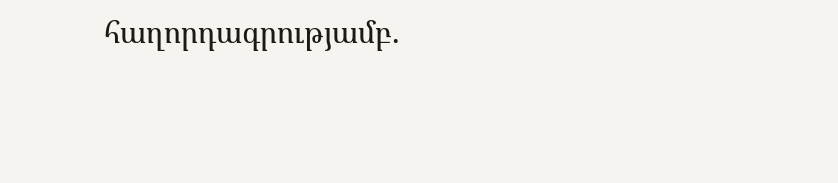հաղորդագրությամբ.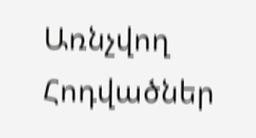Առնչվող Հոդվածներ